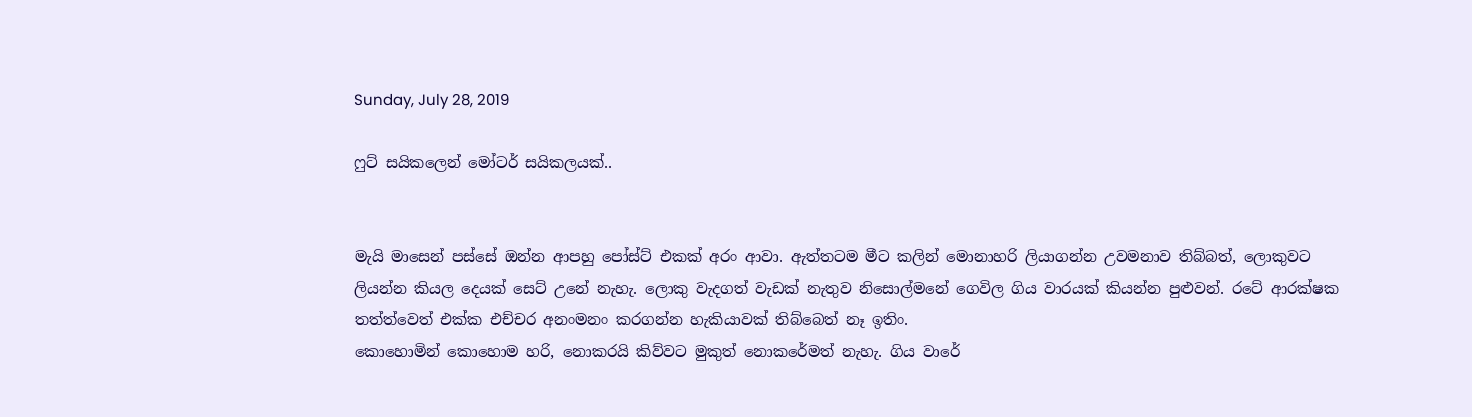Sunday, July 28, 2019

ෆුට් සයිකලෙන් මෝටර් සයිකලයක්..


මැයි මාසෙන් පස්සේ ඔන්න ආපහු පෝස්ට් එකක් අරං ආවා. ඇත්තටම මීට කලින් මොනාහරි ලියාගන්න උවමනාව තිබ්බත්, ලොකුවට ලියන්න කියල දෙයක් සෙට් උනේ නැහැ. ලොකු වැදගත් වැඩක් නැතුව නිසොල්මනේ ගෙවිල ගිය වාරයක් කියන්න පුළුවන්. රටේ ආරක්ෂක තත්ත්වෙත් එක්ක එච්චර අනංමනං කරගන්න හැකියාවක් තිබ්බෙත් නෑ ඉතිං.
කොහොමින් කොහොම හරි, නොකරයි කිව්වට මුකුත් නොකරේමත් නැහැ. ගිය වාරේ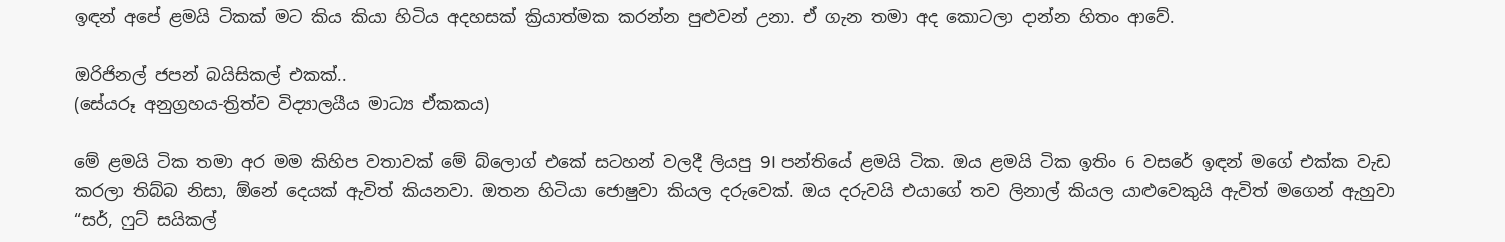ඉඳන් අපේ ළමයි ටිකක් මට කිය කියා හිටිය අදහසක් ක්‍රියාත්මක කරන්න පුළුවන් උනා. ඒ ගැන තමා අද කොටලා දාන්න හිතං ආවේ.

ඔරිජිනල් ජපන් බයිසිකල් එකක්..
(සේයරූ අනුග්‍රහය-ත්‍රිත්ව විද්‍යාලයීය මාධ්‍ය ඒකකය)

මේ ළමයි ටික තමා අර මම කිහිප වතාවක් මේ බ්ලොග් එකේ සටහන් වලදී ලියපු 9I පන්තියේ ළමයි ටික. ඔය ළමයි ටික ඉතිං 6 වසරේ ඉඳන් මගේ එක්ක වැඩ කරලා තිබ්බ නිසා, ඕනේ දෙයක් ඇවිත් කියනවා. ඔතන හිටියා ජොෂුවා කියල දරුවෙක්. ඔය දරුවයි එයාගේ තව ලිනාල් කියල යාළුවෙකුයි ඇවිත් මගෙන් ඇහුවා
“සර්, ෆුට් සයිකල්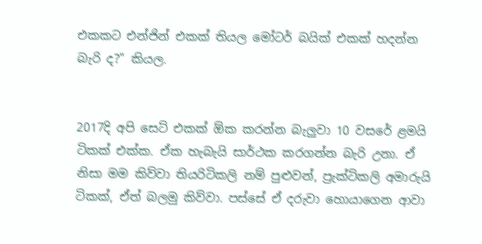එකකට එන්ජින් එකක් තියල මෝටර් බයික් එකක් හදන්න බැරි ද?” කියල.


2017දි අපි සෙට් එකක් ඕක කරන්න බැලුවා 10 වසරේ ළමයි ටිකක් එක්ක. ඒක හැබැයි සාර්ථක කරගන්න බැරි උනා. ඒ නිසා මම කිව්වා තියරිටිකලි නම් පුළුවන්, ප්‍රැක්ටිකලි අමාරුයි ටිකක්, ඒත් බලමු කිව්වා. පස්සේ ඒ දරුවා හොයාගෙන ආවා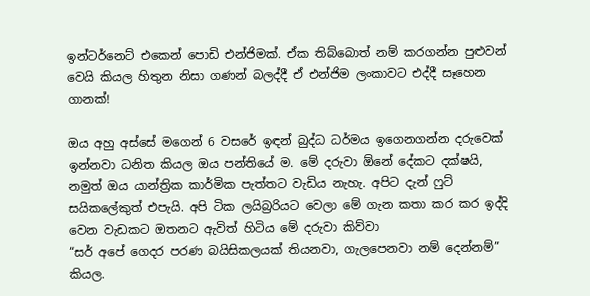ඉන්ටර්නෙට් එකෙන් පොඩි එන්ජිමක්. ඒක තිබ්බොත් නම් කරගන්න පුළුවන් වෙයි කියල හිතුන නිසා ගණන් බලද්දී ඒ එන්ජිම ලංකාවට එද්දී සෑහෙන ගානක්!

ඔය අහු අස්සේ මගෙන් 6 වසරේ ඉඳන් බුද්ධ ධර්මය ඉගෙනගන්න දරුවෙක් ඉන්නවා ධනිත කියල ඔය පන්තියේ ම. මේ දරුවා ඕනේ දේකට දක්ෂයි, නමුත් ඔය යාන්ත්‍රික කාර්මික පැත්තට වැඩිය නැහැ. අපිට දැන් ෆුට් සයිකලේකුත් එපැයි. අපි ටික ලයිබ්‍රරියට වෙලා මේ ගැන කතා කර කර ඉද්දි වෙන වැඩකට ඔතනට ඇවිත් හිටිය මේ දරුවා කිව්වා
“සර් අපේ ගෙදර පරණ බයිසිකලයක් තියනවා, ගැලපෙනවා නම් දෙන්නම්” කියල.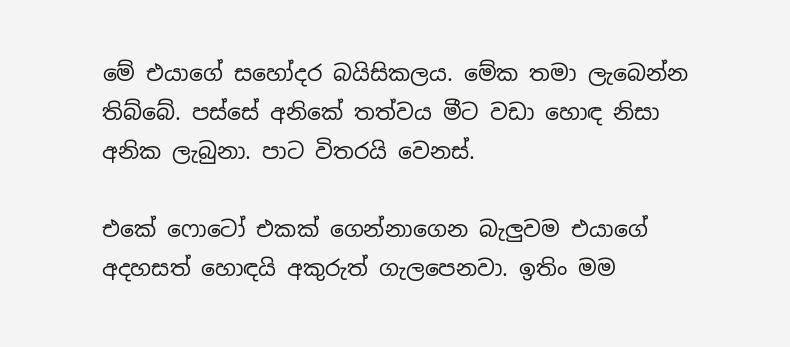මේ එයාගේ සහෝදර බයිසිකලය. මේක තමා ලැබෙන්න තිබ්බේ. පස්සේ අනිකේ තත්වය මීට වඩා හොඳ නිසා අනික ලැබුනා. පාට විතරයි වෙනස්.

එකේ ෆොටෝ එකක් ගෙන්නාගෙන බැලුවම එයාගේ අදහසත් හොඳයි අකුරුත් ගැලපෙනවා. ඉතිං මම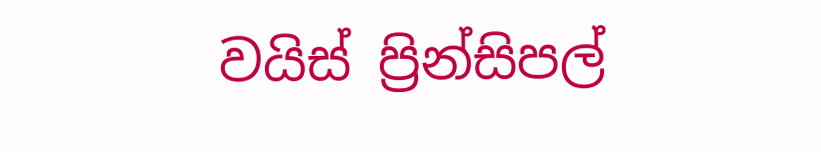වයිස් ප්‍රින්සිපල්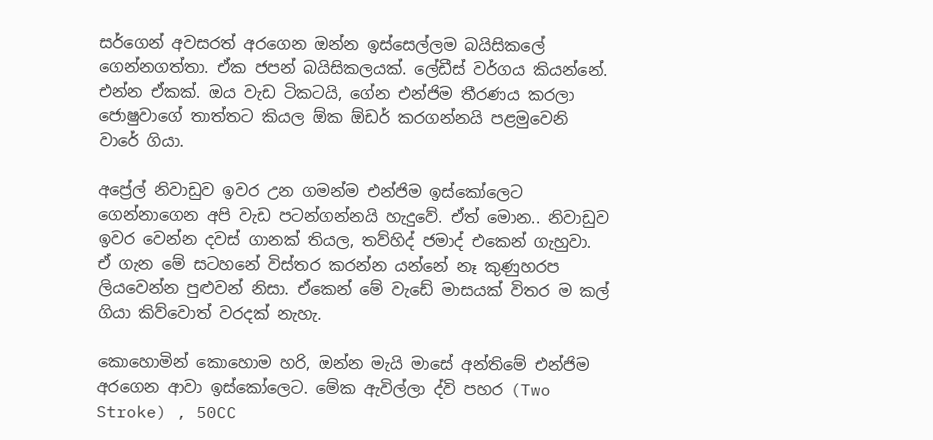සර්ගෙන් අවසරත් අරගෙන ඔන්න ඉස්සෙල්ලම බයිසිකලේ ගෙන්නගත්තා. ඒක ජපන් බයිසිකලයක්. ලේඩීස් වර්ගය කියන්නේ. එන්න ඒකක්. ඔය වැඩ ටිකටයි, ගේන එන්ජිම තීරණය කරලා ජොෂුවාගේ තාත්තට කියල ඕක ඕඩර් කරගන්නයි පළමුවෙනි වාරේ ගියා.

අප්‍රේල් නිවාඩුව ඉවර උන ගමන්ම එන්ජිම ඉස්කෝලෙට ගෙන්නාගෙන අපි වැඩ පටන්ගන්නයි හැදුවේ. ඒත් මොන.. නිවාඩුව ඉවර වෙන්න දවස් ගානක් තියල, තව්හිද් ජමාද් එකෙන් ගැහුවා. ඒ ගැන මේ සටහනේ විස්තර කරන්න යන්නේ නෑ කුණුහරප ලියවෙන්න පුළුවන් නිසා. ඒකෙන් මේ වැඩේ මාසයක් විතර ම කල් ගියා කිව්වොත් වරදක් නැහැ.

කොහොමින් කොහොම හරි, ඔන්න මැයි මාසේ අන්තිමේ එන්ජිම අරගෙන ආවා ඉස්කෝලෙට. මේක ඇවිල්ලා ද්වි පහර (Two Stroke) , 50CC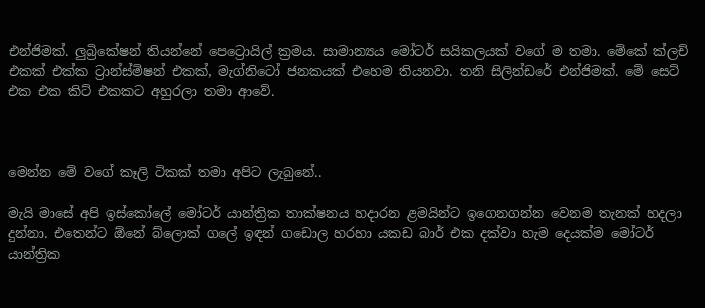එන්ජිමක්. ලුබ්‍රිකේෂන් තියන්නේ පෙට්‍රොයිල් ක්‍රමය. සාමාන්‍යය මෝටර් සයිකලයක් වගේ ම තමා. මේකේ ක්ලච් එකක් එක්ක ට්‍රාන්ස්මිෂන් එකක්, මැග්නිටෝ ජනකයක් එහෙම තියනවා. තනි සිලින්ඩරේ එන්ජිමක්. මේ සෙට් එක එක කිට් එකකට අහුරලා තමා ආවේ.



මෙන්න මේ වගේ කෑලි ටිකක් තමා අපිට ලැබුනේ..

මැයි මාසේ අපි ඉස්කෝලේ මෝටර් යාන්ත්‍රික තාක්ෂනය හදාරන ළමයින්ට ඉගෙනගන්න වෙනම තැනක් හදලා දුන්නා. එතෙන්ට ඕනේ බ්ලොක් ගලේ ඉඳන් ගඩොල හරහා යකඩ බාර් එක දක්වා හැම දෙයක්ම මෝටර් යාන්ත්‍රික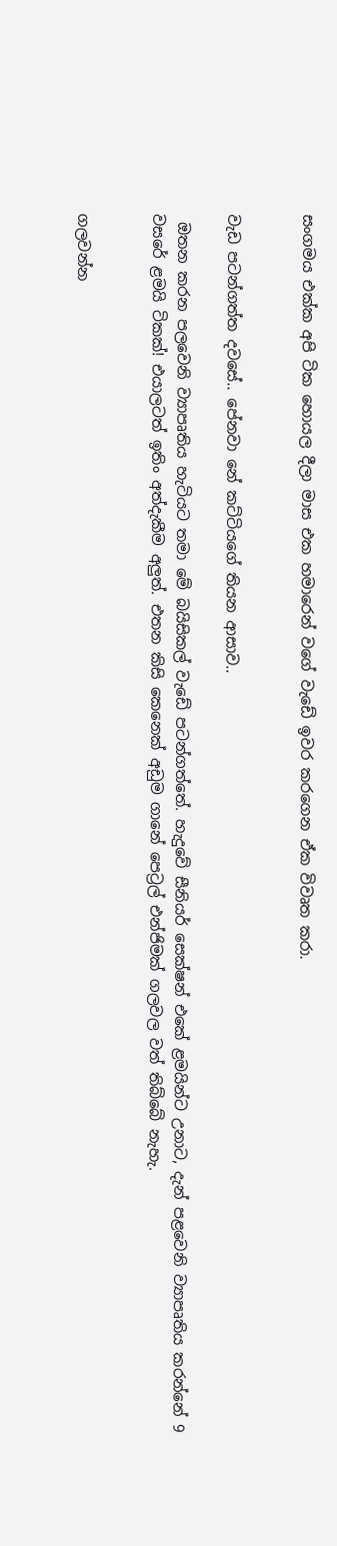සංගමය එක්ක අපි ටික හොයල දීලා මාස එක හමාරෙන් වගේ වැඩේ ඉවර කරගෙන ඒක විවෘත කරා.


වැඩ පටන්ගත්ත දවසේ.. පේනවා නේ කට්ටියගේ තියන ආසාව..

 ඔතන කරන පලවෙනි ව්‍යාපෘතිය හැටියට තමා මේ බයිසිකල් වැඩේ පටන්ගත්තේ. හැදුවේ සීනියර් සෙක්ෂන් එකේ ළමයින්ට උනාට, දැන් පළවෙනි ව්‍යාපෘතිය කරන්නේ 9 වසරේ ළමයි ටිකක්! එයාලටත් ඉතිං අත්දැකීම අලුත්. එතන කිසි කෙනෙක් අඩුම ගානේ පෙට්‍රල් එන්ජිමක් ගලවල වත් තිබ්බේ නැහැ.


ගලවන්න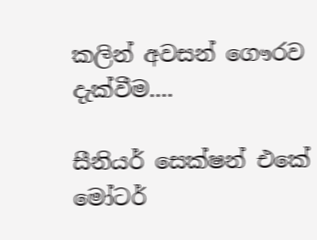කලින් අවසන් ගෞරව දැක්වීම....

සීනියර් සෙක්ෂන් එකේ මෝටර්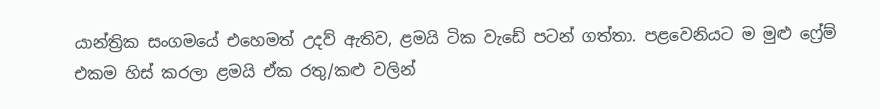යාන්ත්‍රික සංගමයේ එහෙමත් උදව් ඇතිව, ළමයි ටික වැඩේ පටන් ගත්තා. පළවෙනියට ම මුළු ෆ්‍රේම් එකම හිස් කරලා ළමයි ඒක රතු/කළු වලින්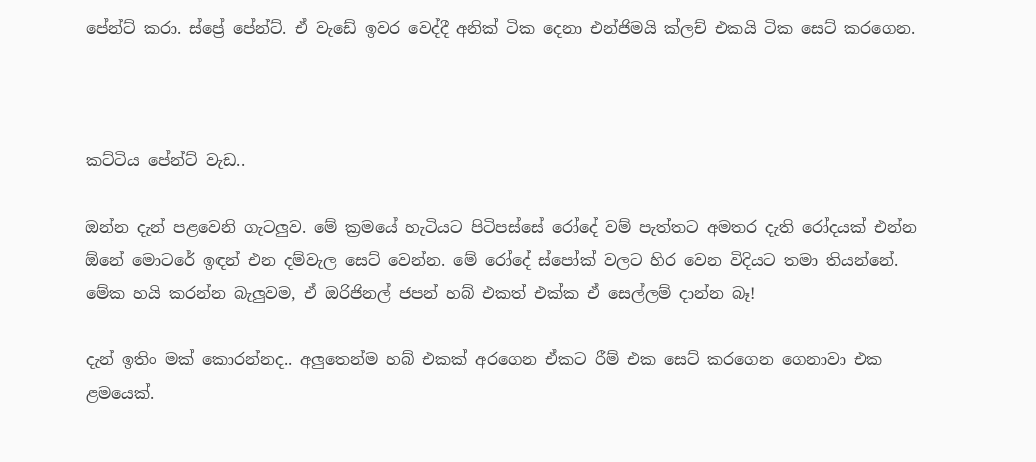පේන්ට් කරා. ස්ප්‍රේ පේන්ට්. ඒ වැඩේ ඉවර වෙද්දී අනික් ටික දෙනා එන්ජිමයි ක්ලච් එකයි ටික සෙට් කරගෙන.



කට්ටිය පේන්ට් වැඩ..

ඔන්න දැන් පළවෙනි ගැටලුව. මේ ක්‍රමයේ හැටියට පිටිපස්සේ රෝදේ වම් පැත්තට අමතර දැති රෝදයක් එන්න ඕනේ මොටරේ ඉඳන් එන දම්වැල සෙට් වෙන්න. මේ රෝදේ ස්පෝක් වලට හිර වෙන විදියට තමා තියන්නේ. මේක හයි කරන්න බැලුවම, ඒ ඔරිජිනල් ජපන් හබ් එකත් එක්ක ඒ සෙල්ලම් දාන්න බෑ!

දැන් ඉතිං මක් කොරන්නද.. අලුතෙන්ම හබ් එකක් අරගෙන ඒකට රීම් එක සෙට් කරගෙන ගෙනාවා එක ළමයෙක්.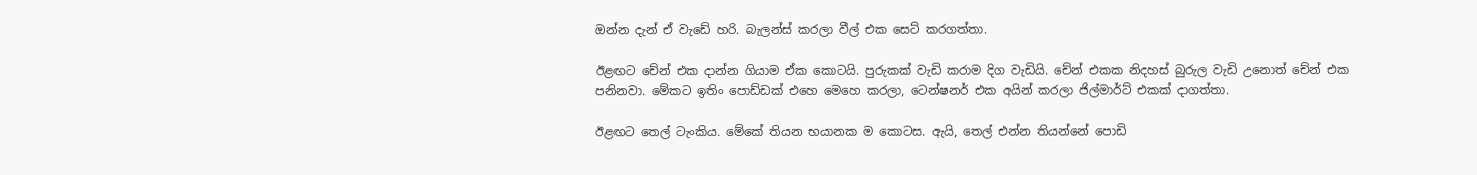ඔන්න දැන් ඒ වැඩේ හරි. බැලන්ස් කරලා වීල් එක සෙට් කරගත්තා.

ඊළඟට චේන් එක දාන්න ගියාම ඒක කොටයි. පුරුකක් වැඩි කරාම දිග වැඩියි. චේන් එකක නිදහස් බුරුල වැඩි උනොත් චේන් එක පනිනවා. මේකට ඉතිං පොඩ්ඩක් එහෙ මෙහෙ කරලා, ටෙන්ෂනර් එක අයින් කරලා ජිල්මාර්ට් එකක් දාගත්තා.

ඊළඟට තෙල් ටැංකිය. මේකේ තියන භයානක ම කොටස. ඇයි, තෙල් එන්න තියන්නේ පොඩි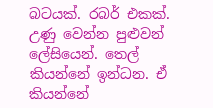බටයක්. රබර් එකක්. උණු වෙන්න පුළුවන් ලේසියෙන්. තෙල් කියන්නේ ඉන්ධන. ඒ කියන්නේ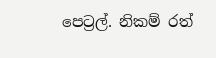පෙට්‍රල්. නිකම් රත්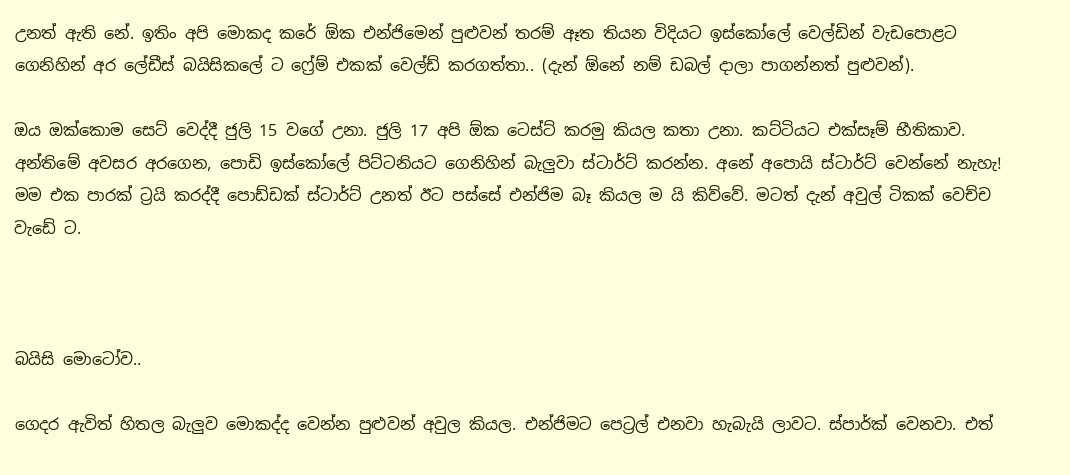උනත් ඇති නේ. ඉතිං අපි මොකද කරේ ඕක එන්ජිමෙන් පුළුවන් තරම් ඈත තියන විදියට ඉස්කෝලේ වෙල්ඩින් වැඩපොළට ගෙනිහින් අර ලේඩීස් බයිසිකලේ ට ෆ්‍රේම් එකක් වෙල්ඩ් කරගත්තා.. (දැන් ඕනේ නම් ඩබල් දාලා පාගන්නත් පුළුවන්).

ඔය ඔක්කොම සෙට් වෙද්දී ජුලි 15 වගේ උනා. ජුලි 17 අපි ඕක ටෙස්ට් කරමු කියල කතා උනා. කට්ටියට එක්සෑම් භීතිකාව. අන්තිමේ අවසර අරගෙන, පොඩි ඉස්කෝලේ පිට්ටනියට ගෙනිහින් බැලුවා ස්ටාර්ට් කරන්න. අනේ අපොයි ස්ටාර්ට් වෙන්නේ නැහැ! මම එක පාරක් ට්‍රයි කරද්දී පොඩ්ඩක් ස්ටාර්ට් උනත් ඊට පස්සේ එන්ජිම බෑ කියල ම යි කිව්වේ. මටත් දැන් අවුල් ටිකක් වෙච්ච වැඩේ ට.



බයිසි මොටෝව..

ගෙදර ඇවිත් හිතල බැලුව මොකද්ද වෙන්න පුළුවන් අවුල කියල. එන්ජිමට පෙට්‍රල් එනවා හැබැයි ලාවට. ස්පාර්ක් වෙනවා. එත්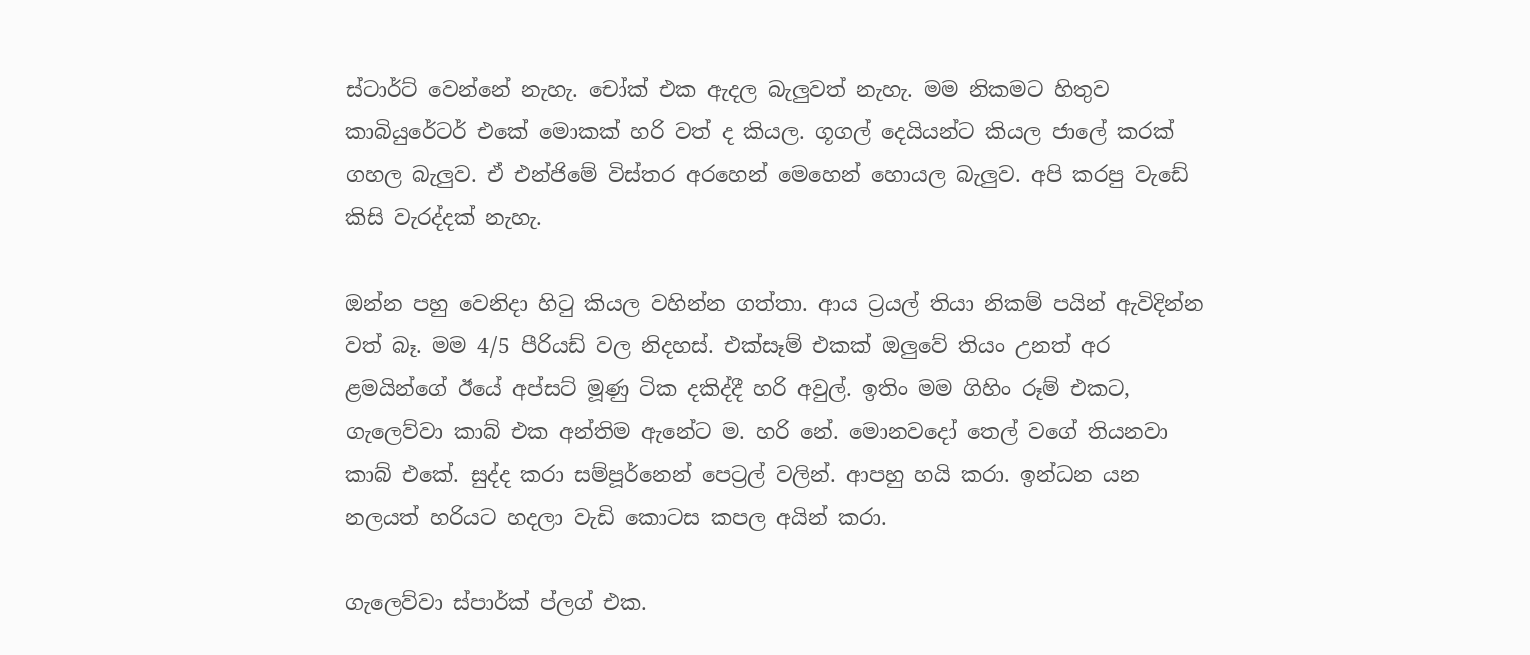ස්ටාර්ට් වෙන්නේ නැහැ. චෝක් එක ඇදල බැලුවත් නැහැ. මම නිකමට හිතුව කාබියුරේටර් එකේ මොකක් හරි වත් ද කියල. ගූගල් දෙයියන්ට කියල ජාලේ කරක් ගහල බැලුව. ඒ එන්ජිමේ විස්තර අරහෙන් මෙහෙන් හොයල බැලුව. අපි කරපු වැඩේ කිසි වැරද්දක් නැහැ.

ඔන්න පහු වෙනිදා හිටු කියල වහින්න ගත්තා. ආය ට්‍රයල් තියා නිකම් පයින් ඇවිදින්න වත් බෑ. මම 4/5 පීරියඩ් වල නිදහස්. එක්සෑම් එකක් ඔලුවේ තියං උනත් අර ළමයින්ගේ ඊයේ අප්සට් මූණු ටික දකිද්දී හරි අවුල්. ඉතිං මම ගිහිං රූම් එකට, ගැලෙව්වා කාබ් එක අන්තිම ඇනේට ම. හරි නේ. මොනවදෝ තෙල් වගේ තියනවා කාබ් එකේ. සුද්ද කරා සම්පූර්නෙන් පෙට්‍රල් වලින්. ආපහු හයි කරා. ඉන්ධන යන නලයත් හරියට හදලා වැඩි කොටස කපල අයින් කරා.

ගැලෙව්වා ස්පාර්ක් ප්ලග් එක.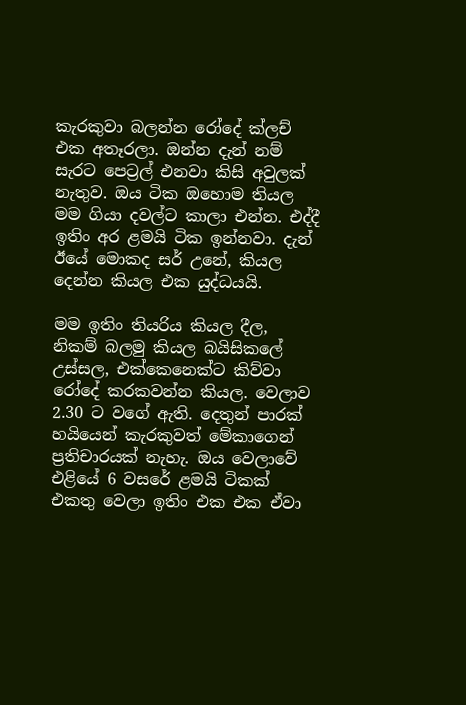කැරකුවා බලන්න රෝදේ ක්ලච් එක අතෑරලා. ඔන්න දැන් නම් සැරට පෙට්‍රල් එනවා කිසි අවුලක් නැතුව. ඔය ටික ඔහොම තියල මම ගියා දවල්ට කාලා එන්න. එද්දී ඉතිං අර ළමයි ටික ඉන්නවා. දැන් ඊයේ මොකද සර් උනේ, කියල දෙන්න කියල එක යුද්ධයයි.

මම ඉතිං තියරිය කියල දීල, නිකම් බලමු කියල බයිසිකලේ උස්සල, එක්කෙනෙක්ට කිව්වා රෝදේ කරකවන්න කියල. වෙලාව 2.30 ට වගේ ඇති. දෙතුන් පාරක් හයියෙන් කැරකුවත් මේකාගෙන් ප්‍රතිචාරයක් නැහැ. ඔය වෙලාවේ එළියේ 6 වසරේ ළමයි ටිකක් එකතු වෙලා ඉතිං එක එක ඒවා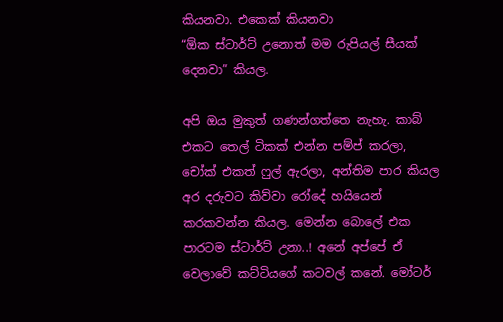කියනවා. එකෙක් කියනවා
“ඕක ස්ටාර්ට් උනොත් මම රුපියල් සීයක් දෙනවා” කියල.

අපි ඔය මුකුත් ගණන්ගත්තෙ නැහැ. කාබ් එකට තෙල් ටිකක් එන්න පම්ප් කරලා, චෝක් එකත් ෆුල් ඇරලා, අන්තිම පාර කියල අර දරුවට කිව්වා රෝදේ හයියෙන් කරකවන්න කියල. මෙන්න බොලේ එක පාරටම ස්ටාර්ට් උනා..! අනේ අප්පේ ඒ වෙලාවේ කට්ටියගේ කටවල් කනේ. මෝටර්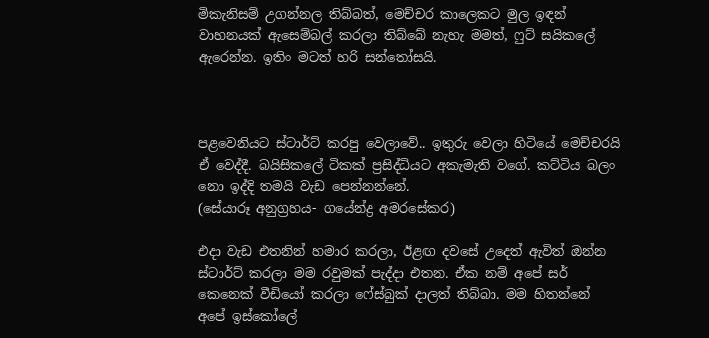මිකැනිසම් උගන්නල තිබ්බත්, මෙච්චර කාලෙකට මුල ඉඳන් වාහනයක් ඇසෙම්බල් කරලා තිබ්බේ නැහැ මමත්, ෆුට් සයිකලේ ඇරෙන්න. ඉතිං මටත් හරි සන්තෝසයි.



පළවෙනියට ස්ටාර්ට් කරපු වෙලාවේ.. ඉතුරු වෙලා හිටියේ මෙච්චරයි ඒ වෙද්දී. බයිසිකලේ ටිකක් ප්‍රසිද්ධියට අකැමැති වගේ. කට්ටිය බලං නො ඉද්දි තමයි වැඩ පෙන්නන්නේ.
(සේයාරූ අනුග්‍රහය- ගයේන්ද්‍ර අමරසේකර)

එදා වැඩ එතනින් හමාර කරලා, ඊළඟ දවසේ උදෙත් ඇවිත් ඔන්න ස්ටාර්ට් කරලා මම රවුමක් පැද්දා එතන. ඒක නම් අපේ සර් කෙනෙක් වීඩියෝ කරලා ෆේස්බුක් දාලත් තිබ්බා. මම හිතන්නේ අපේ ඉස්කෝලේ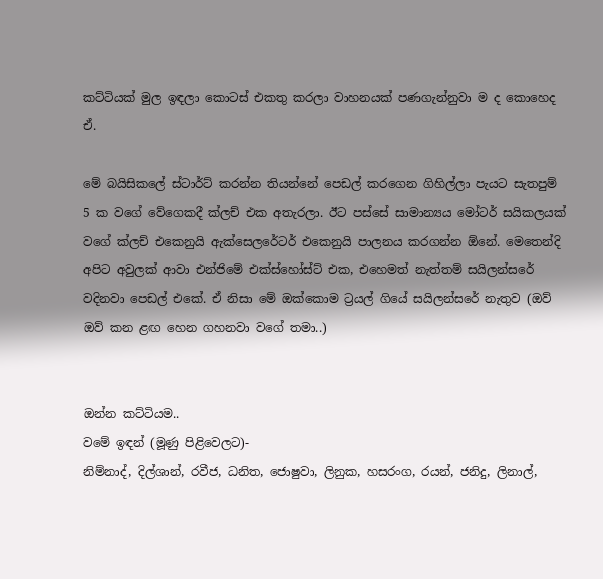කට්ටියක් මුල ඉඳලා කොටස් එකතු කරලා වාහනයක් පණගැන්නුවා ම ද කොහෙද ඒ.

මේ බයිසිකලේ ස්ටාර්ට් කරන්න තියන්නේ පෙඩල් කරගෙන ගිහිල්ලා පැයට සැතපුම් 5 ක වගේ වේගෙකදී ක්ලච් එක අතැරලා. ඊට පස්සේ සාමාන්‍යය මෝටර් සයිකලයක් වගේ ක්ලච් එකෙනුයි ඇක්සෙලරේටර් එකෙනුයි පාලනය කරගන්න ඕනේ. මෙතෙන්දි අපිට අවුලක් ආවා එන්ජිමේ එක්ස්හෝස්ට් එක, එහෙමත් නැත්තම් සයිලන්සරේ වදිනවා පෙඩල් එකේ. ඒ නිසා මේ ඔක්කොම ට්‍රයල් ගියේ සයිලන්සරේ නැතුව (ඔව් ඔව් කන ළඟ හෙන ගහනවා වගේ තමා..)


ඔන්න කට්ටියම..
වමේ ඉඳන් (මූණු පිළිවෙලට)-
නිම්නාද්, දිල්ශාන්, රවීජ, ධනිත, ජොෂුවා, ලිනුක, හසරංග, රයන්, ජනිදු, ලිනාල්,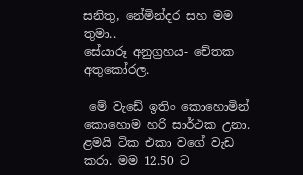සනිතු, නේමින්දර සහ මම තුමා..
සේයාරූ අනුග්‍රහය- චේතක අතුකෝරල.

 මේ වැඩේ ඉතිං කොහොමින් කොහොම හරි සාර්ථක උනා. ළමයි ටික එකා වගේ වැඩ කරා. මම 12.50 ට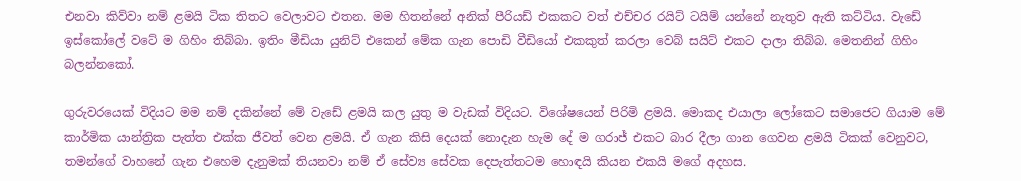එනවා කිව්වා නම් ළමයි ටික තිතට වෙලාවට එතන. මම හිතන්නේ අනික් පීරියඩ් එකකට වත් එච්චර රයිට් ටයිම් යන්නේ නැතුව ඇති කට්ටිය. වැඩේ ඉස්කෝලේ වටේ ම ගිහිං තිබ්බා. ඉතිං මීඩියා යුනිට් එකෙන් මේක ගැන පොඩි වීඩියෝ එකකුත් කරලා වෙබ් සයිට් එකට දාලා තිබ්බ. මෙතනින් ගිහිං බලන්නකෝ.

ගුරුවරයෙක් විදියට මම නම් දකින්නේ මේ වැඩේ ළමයි කල යුතු ම වැඩක් විදියට. විශේෂයෙන් පිරිමි ළමයි. මොකද එයාලා ලෝකෙට සමාජෙට ගියාම මේ කාර්මික යාන්ත්‍රික පැත්ත එක්ක ජීවත් වෙන ළමයි. ඒ ගැන කිසි දෙයක් නොදැන හැම දේ ම ගරාජ් එකට බාර දීලා ගාන ගෙවන ළමයි ටිකක් වෙනුවට, තමන්ගේ වාහනේ ගැන එහෙම දැනුමක් තියනවා නම් ඒ සේව්‍ය සේවක දෙපැත්තටම හොඳයි කියන එකයි මගේ අදහස.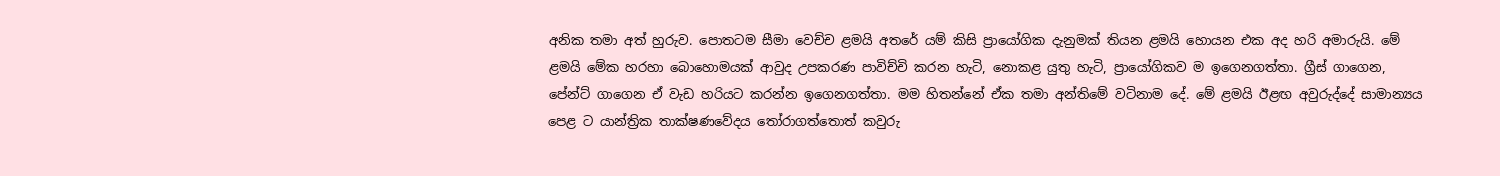අනික තමා අත් හුරුව. පොතටම සීමා වෙච්ච ළමයි අතරේ යම් කිසි ප්‍රායෝගික දැනුමක් තියන ළමයි හොයන එක අද හරි අමාරුයි. මේ ළමයි මේක හරහා බොහොමයක් ආවුද උපකරණ පාවිච්චි කරන හැටි, නොකළ යුතු හැටි, ප්‍රායෝගිකව ම ඉගෙනගත්තා. ග්‍රීස් ගාගෙන, පේන්ට් ගාගෙන ඒ වැඩ හරියට කරන්න ඉගෙනගත්තා. මම හිතන්නේ ඒක තමා අන්තිමේ වටිනාම දේ. මේ ළමයි ඊළඟ අවුරුද්දේ සාමාන්‍යය පෙළ ට යාන්ත්‍රික තාක්ෂණවේදය තෝරාගත්තොත් කවුරු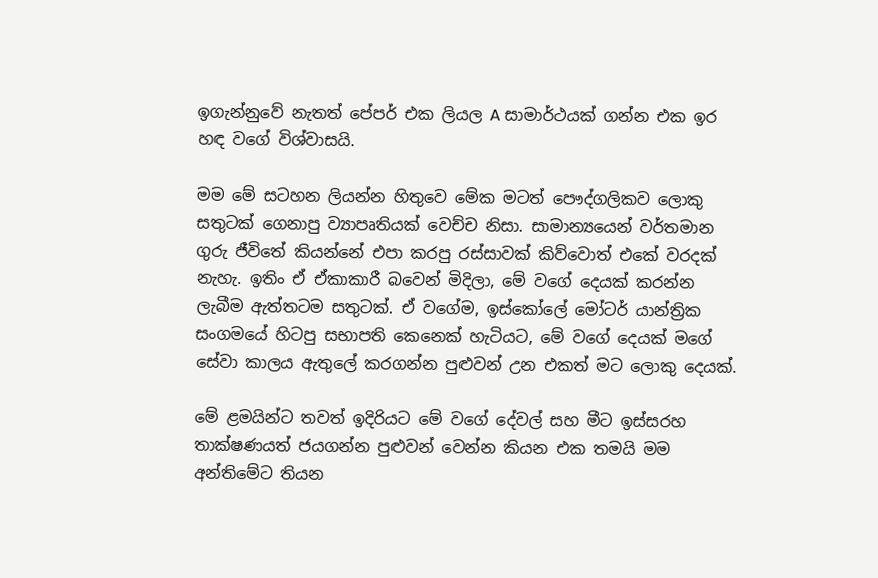ඉගැන්නුවේ නැතත් පේපර් එක ලියල A සාමාර්ථයක් ගන්න එක ඉර හඳ වගේ විශ්වාසයි.

මම මේ සටහන ලියන්න හිතුවෙ මේක මටත් පෞද්ගලිකව ලොකු සතුටක් ගෙනාපු ව්‍යාපෘතියක් වෙච්ච නිසා. සාමාන්‍යයෙන් වර්තමාන ගුරු ජීවිතේ කියන්නේ එපා කරපු රස්සාවක් කිව්වොත් එකේ වරදක් නැහැ. ඉතිං ඒ ඒකාකාරී බවෙන් මිදිලා, මේ වගේ දෙයක් කරන්න ලැබීම ඇත්තටම සතුටක්. ඒ වගේම, ඉස්කෝලේ මෝටර් යාන්ත්‍රික සංගමයේ හිටපු සභාපති කෙනෙක් හැටියට, මේ වගේ දෙයක් මගේ සේවා කාලය ඇතුලේ කරගන්න පුළුවන් උන එකත් මට ලොකු දෙයක්.

මේ ළමයින්ට තවත් ඉදිරියට මේ වගේ දේවල් සහ මීට ඉස්සරහ තාක්ෂණයත් ජයගන්න පුළුවන් වෙන්න කියන එක තමයි මම අන්තිමේට තියන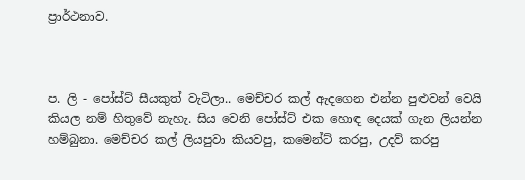ප්‍රාර්ථනාව.



ප. ලි - පෝස්ට් සීයකුත් වැටිලා.. මෙච්චර කල් ඇදගෙන එන්න පුළුවන් වෙයි කියල නම් හිතුවේ නැහැ. සිය වෙනි පෝස්ට් එක හොඳ දෙයක් ගැන ලියන්න හම්බුනා. මෙච්චර කල් ලියපුවා කියවපු, කමෙන්ට් කරපු, උදව් කරපු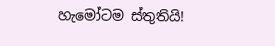හැමෝටම ස්තුතියි!